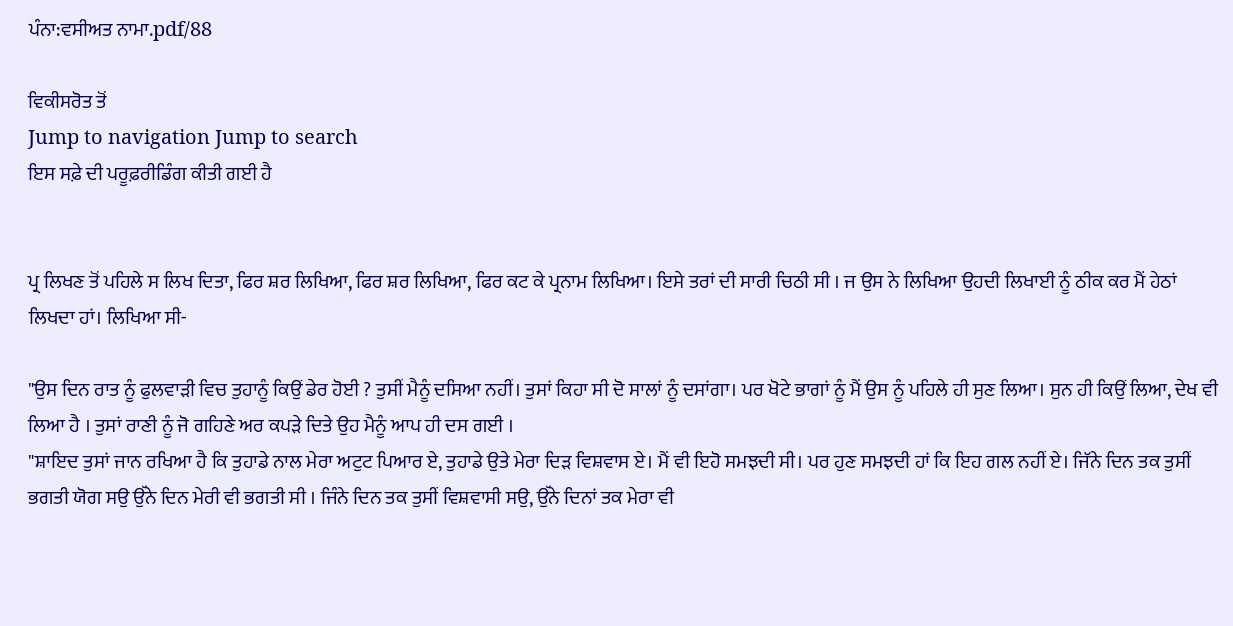ਪੰਨਾ:ਵਸੀਅਤ ਨਾਮਾ.pdf/88

ਵਿਕੀਸਰੋਤ ਤੋਂ
Jump to navigation Jump to search
ਇਸ ਸਫ਼ੇ ਦੀ ਪਰੂਫ਼ਰੀਡਿੰਗ ਕੀਤੀ ਗਈ ਹੈ


ਪ੍ਰ ਲਿਖਣ ਤੋਂ ਪਹਿਲੇ ਸ ਲਿਖ ਦਿਤਾ, ਫਿਰ ਸ਼ਰ ਲਿਖਿਆ, ਫਿਰ ਸ਼ਰ ਲਿਖਿਆ, ਫਿਰ ਕਟ ਕੇ ਪ੍ਰਨਾਮ ਲਿਖਿਆ। ਇਸੇ ਤਰਾਂ ਦੀ ਸਾਰੀ ਚਿਠੀ ਸੀ । ਜ ਉਸ ਨੇ ਲਿਖਿਆ ਉਹਦੀ ਲਿਖਾਈ ਨੂੰ ਠੀਕ ਕਰ ਮੈਂ ਹੇਠਾਂ ਲਿਖਦਾ ਹਾਂ। ਲਿਖਿਆ ਸੀ-

"ਉਸ ਦਿਨ ਰਾਤ ਨੂੰ ਫੁਲਵਾੜੀ ਵਿਚ ਤੁਹਾਨੂੰ ਕਿਉਂ ਡੇਰ ਹੋਈ ? ਤੁਸੀਂ ਮੈਨੂੰ ਦਸਿਆ ਨਹੀਂ। ਤੁਸਾਂ ਕਿਹਾ ਸੀ ਦੋ ਸਾਲਾਂ ਨੂੰ ਦਸਾਂਗਾ। ਪਰ ਖੋਟੇ ਭਾਗਾਂ ਨੂੰ ਮੈਂ ਉਸ ਨੂੰ ਪਹਿਲੇ ਹੀ ਸੁਣ ਲਿਆ। ਸੁਨ ਹੀ ਕਿਉਂ ਲਿਆ, ਦੇਖ ਵੀ ਲਿਆ ਹੈ । ਤੁਸਾਂ ਰਾਣੀ ਨੂੰ ਜੋ ਗਹਿਣੇ ਅਰ ਕਪੜੇ ਦਿਤੇ ਉਹ ਮੈਨੂੰ ਆਪ ਹੀ ਦਸ ਗਈ ।
"ਸ਼ਾਇਦ ਤੁਸਾਂ ਜਾਨ ਰਖਿਆ ਹੈ ਕਿ ਤੁਹਾਡੇ ਨਾਲ ਮੇਰਾ ਅਟੁਟ ਪਿਆਰ ਏ, ਤੁਹਾਡੇ ਉਤੇ ਮੇਰਾ ਦਿੜ ਵਿਸ਼ਵਾਸ ਏ। ਮੈਂ ਵੀ ਇਹੋ ਸਮਝਦੀ ਸੀ। ਪਰ ਹੁਣ ਸਮਝਦੀ ਹਾਂ ਕਿ ਇਹ ਗਲ ਨਹੀਂ ਏ। ਜਿੱਨੇ ਦਿਨ ਤਕ ਤੁਸੀਂ ਭਗਤੀ ਯੋਗ ਸਉ ਉੱਨੇ ਦਿਨ ਮੇਰੀ ਵੀ ਭਗਤੀ ਸੀ । ਜਿੰਨੇ ਦਿਨ ਤਕ ਤੁਸੀਂ ਵਿਸ਼ਵਾਸੀ ਸਉ, ਉੱਨੇ ਦਿਨਾਂ ਤਕ ਮੇਰਾ ਵੀ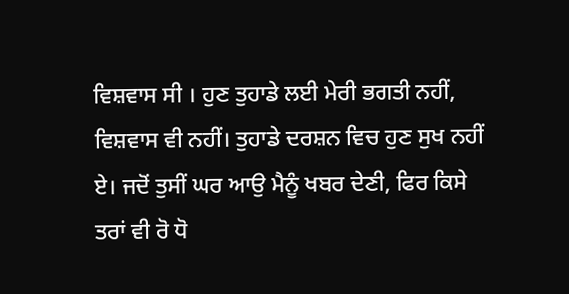ਵਿਸ਼ਵਾਸ ਸੀ । ਹੁਣ ਤੁਹਾਡੇ ਲਈ ਮੇਰੀ ਭਗਤੀ ਨਹੀਂ, ਵਿਸ਼ਵਾਸ ਵੀ ਨਹੀਂ। ਤੁਹਾਡੇ ਦਰਸ਼ਨ ਵਿਚ ਹੁਣ ਸੁਖ ਨਹੀਂ ਏ। ਜਦੋਂ ਤੁਸੀਂ ਘਰ ਆਉ ਮੈਨੂੰ ਖਬਰ ਦੇਣੀ, ਫਿਰ ਕਿਸੇ ਤਰਾਂ ਵੀ ਰੋ ਧੋ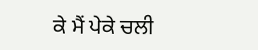ਕੇ ਮੈਂ ਪੇਕੇ ਚਲੀ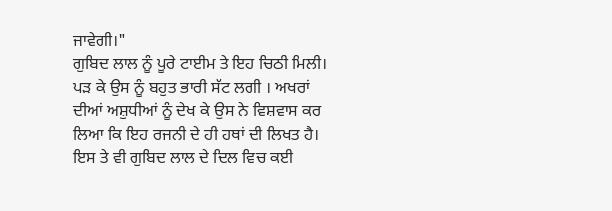ਜਾਵੇਗੀ।"
ਗੁਬਿਦ ਲਾਲ ਨੂੰ ਪੂਰੇ ਟਾਈਮ ਤੇ ਇਹ ਚਿਠੀ ਮਿਲੀ। ਪੜ ਕੇ ਉਸ ਨੂੰ ਬਹੁਤ ਭਾਰੀ ਸੱਟ ਲਗੀ । ਅਖਰਾਂ ਦੀਆਂ ਅਸ਼ੁਧੀਆਂ ਨੂੰ ਦੇਖ ਕੇ ਉਸ ਨੇ ਵਿਸ਼ਵਾਸ ਕਰ ਲਿਆ ਕਿ ਇਹ ਰਜਨੀ ਦੇ ਹੀ ਹਥਾਂ ਦੀ ਲਿਖਤ ਹੈ। ਇਸ ਤੇ ਵੀ ਗੁਬਿਦ ਲਾਲ ਦੇ ਦਿਲ ਵਿਚ ਕਈ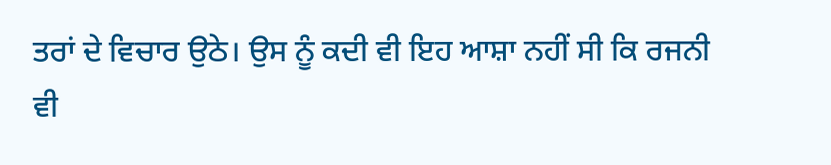ਤਰਾਂ ਦੇ ਵਿਚਾਰ ਉਠੇ। ਉਸ ਨੂੰ ਕਦੀ ਵੀ ਇਹ ਆਸ਼ਾ ਨਹੀਂ ਸੀ ਕਿ ਰਜਨੀ ਵੀ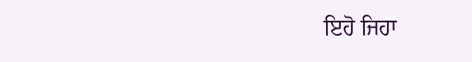ਇਹੋ ਜਿਹਾ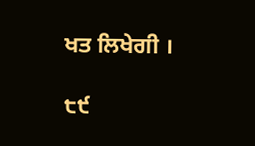ਖਤ ਲਿਖੇਗੀ ।

੮੯